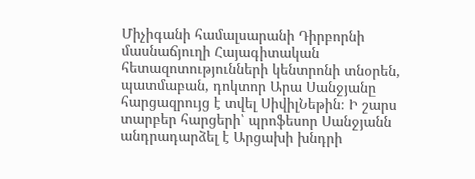Միչիգանի համալսարանի Դիրբորնի մասնաճյուղի Հայագիտական հետազոտությունների կենտրոնի տնօրեն, պատմաբան, դոկտոր Արա Սանջյանը հարցազրույց է տվել ՍիվիլՆեթին։ Ի շարս տարբեր հարցերի՝ պրոֆեսոր Սանջյանն անդրադարձել է Արցախի խնդրի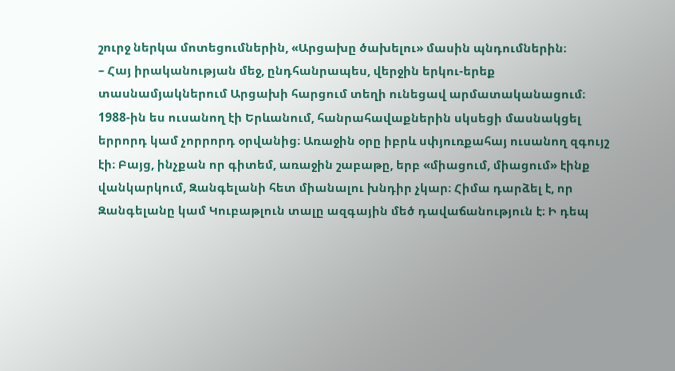շուրջ ներկա մոտեցումներին, «Արցախը ծախելու» մասին պնդումներին։
– Հայ իրականության մեջ, ընդհանրապես, վերջին երկու-երեք տասնամյակներում Արցախի հարցում տեղի ունեցավ արմատականացում։ 1988-ին ես ուսանող էի Երևանում, հանրահավաքներին սկսեցի մասնակցել երրորդ կամ չորրորդ օրվանից։ Առաջին օրը իբրև սփյուռքահայ ուսանող զգույշ էի։ Բայց, ինչքան որ գիտեմ, առաջին շաբաթը, երբ «միացում, միացում» էինք վանկարկում, Զանգելանի հետ միանալու խնդիր չկար։ Հիմա դարձել է, որ Զանգելանը կամ Կուբաթլուն տալը ազգային մեծ դավաճանություն է։ Ի դեպ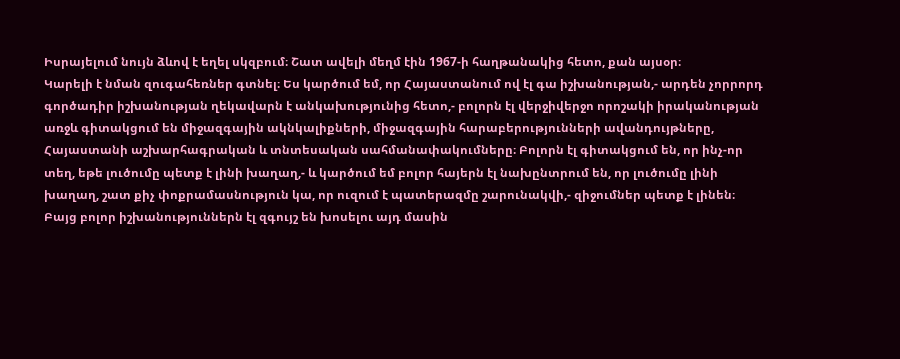Իսրայելում նույն ձևով է եղել սկզբում։ Շատ ավելի մեղմ էին 1967-ի հաղթանակից հետո, քան այսօր։
Կարելի է նման զուգահեռներ գտնել։ Ես կարծում եմ, որ Հայաստանում ով էլ գա իշխանության,- արդեն չորրորդ գործադիր իշխանության ղեկավարն է անկախությունից հետո,- բոլորն էլ վերջիվերջո որոշակի իրականության առջև գիտակցում են միջազգային ակնկալիքների, միջազգային հարաբերությունների ավանդույթները, Հայաստանի աշխարհագրական և տնտեսական սահմանափակումները։ Բոլորն էլ գիտակցում են, որ ինչ-որ տեղ, եթե լուծումը պետք է լինի խաղաղ,- և կարծում եմ բոլոր հայերն էլ նախընտրում են, որ լուծումը լինի խաղաղ, շատ քիչ փոքրամասնություն կա, որ ուզում է պատերազմը շարունակվի,- զիջումներ պետք է լինեն։ Բայց բոլոր իշխանություններն էլ զգույշ են խոսելու այդ մասին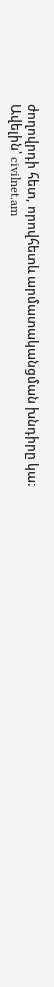ժողովրդի հետ, որովհետև արմատականցման խնդիրը կա։
Ավելին՝ civilnet.am